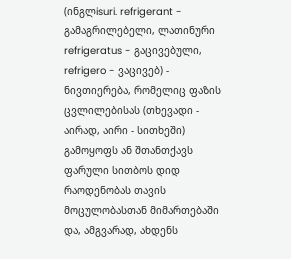(ინგლisuri. refrigerant - გამაგრილებელი, ლათინური refrigeratus - გაცივებული, refrigero - ვაცივებ) - ნივთიერება, რომელიც ფაზის ცვლილებისას (თხევადი - აირად, აირი - სითხეში) გამოყოფს ან შთანთქავს ფარული სითბოს დიდ რაოდენობას თავის მოცულობასთან მიმართებაში და, ამგვარად, ახდენს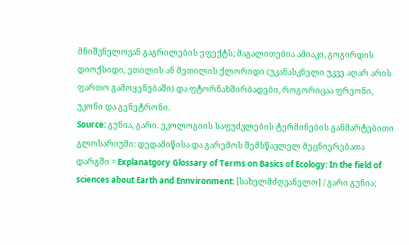მნიშვნელოვან გაგრილების ეფექტს; მაგალითებია ამიაკი, გოგირდის დიოქსიდი, ეთილის ან მეთილის ქლორიდი (უკანასკნელი უკვე აღარ არის ფართო გამოყენებაში) და ფტორნახშირბადები, როგორიცაა ფრეონი, უკონი და გენეტრონი.
Source: გუნია, გარი. ეკოლოგიის საფუძვლების ტერმინების განმარტებითი გლოსარიუმი: დედამიწისა და გარემოს შემსწავლელ მეცნიერებათა დარგში = Explanatgory Glossary of Terms on Basics of Ecology: In the field of sciences about Earth and Ennvironment: [სახელმძღვანელო] / გარი გუნია;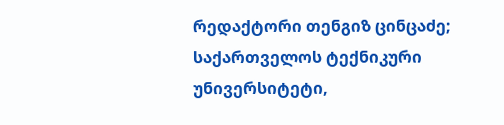რედაქტორი თენგიზ ცინცაძე; საქართველოს ტექნიკური უნივერსიტეტი,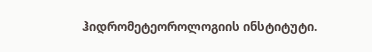ჰიდრომეტეოროლოგიის ინსტიტუტი.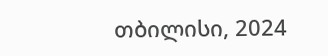თბილისი, 2024